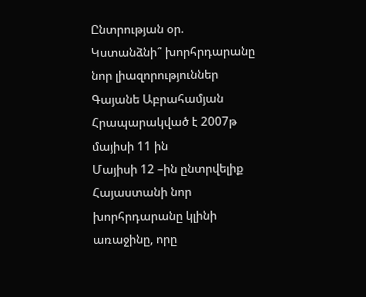Ընտրության օր. Կստանձնի՞ խորհրդարանը նոր լիազորություններ
Գայանե Աբրահամյան
Հրապարակված է 2007թ մայիսի 11 ին
Մայիսի 12 –ին ընտրվելիք Հայաստանի նոր խորհրդարանը կլինի առաջինը, որը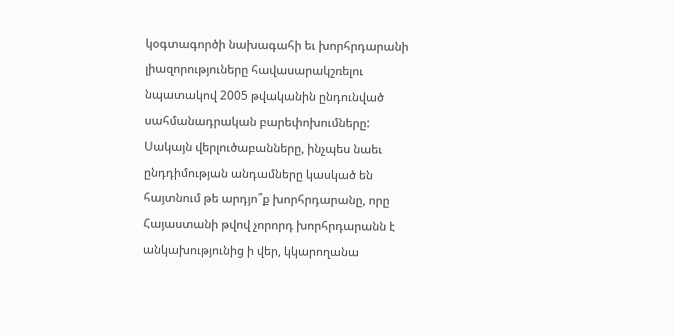կօգտագործի նախագահի եւ խորհրդարանի լիազորություները հավասարակշռելու նպատակով 2005 թվականին ընդունված սահմանադրական բարեփոխումները: Սակայն վերլուծաբանները, ինչպես նաեւ ընդդիմության անդամները կասկած են հայտնում թե արդյո՞ք խորհրդարանը, որը Հայաստանի թվով չորորդ խորհրդարանն է անկախությունից ի վեր, կկարողանա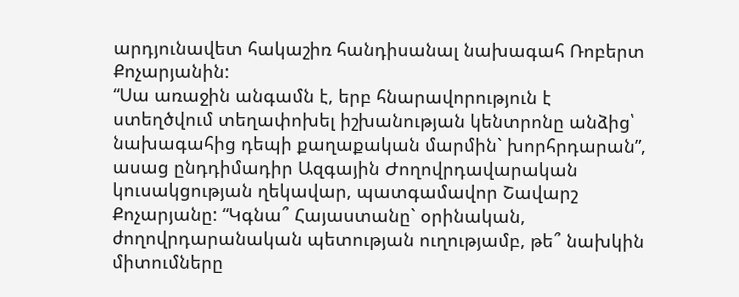արդյունավետ հակաշիռ հանդիսանալ նախագահ Ռոբերտ Քոչարյանին:
“Սա առաջին անգամն է, երբ հնարավորություն է ստեղծվում տեղափոխել իշխանության կենտրոնը անձից՝ նախագահից դեպի քաղաքական մարմին` խորհրդարան”, ասաց ընդդիմադիր Ազգային Ժողովրդավարական կուսակցության ղեկավար, պատգամավոր Շավարշ Քոչարյանը: “Կգնա՞ Հայաստանը` օրինական, ժողովրդարանական պետության ուղությամբ, թե՞ նախկին միտումները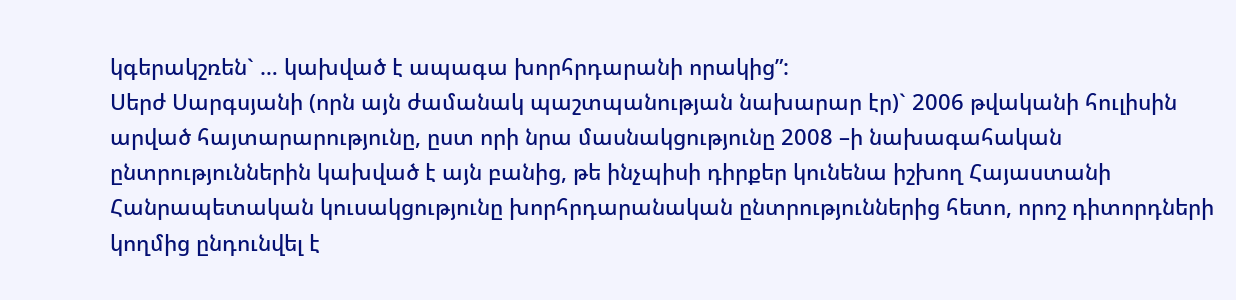կգերակշռեն` … կախված է ապագա խորհրդարանի որակից”:
Սերժ Սարգսյանի (որն այն ժամանակ պաշտպանության նախարար էր)` 2006 թվականի հուլիսին արված հայտարարությունը, ըստ որի նրա մասնակցությունը 2008 –ի նախագահական ընտրություններին կախված է այն բանից, թե ինչպիսի դիրքեր կունենա իշխող Հայաստանի Հանրապետական կուսակցությունը խորհրդարանական ընտրություններից հետո, որոշ դիտորդների կողմից ընդունվել է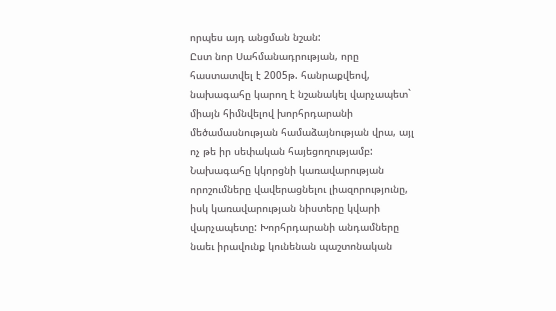որպես այդ անցման նշան:
Ըստ նոր Սահմանադրության, որը հաստատվել է 2005թ. հանրաքվեով, նախագահը կարող է նշանակել վարչապետ` միայն հիմնվելով խորհրդարանի մեծամասնության համաձայնության վրա, այլ ոչ թե իր սեփական հայեցողությամբ: Նախագահը կկորցնի կառավարության որոշումները վավերացնելու լիազորությունը, իսկ կառավարության նիստերը կվարի վարչապետը: Խորհրդարանի անդամները նաեւ իրավունք կունենան պաշտոնական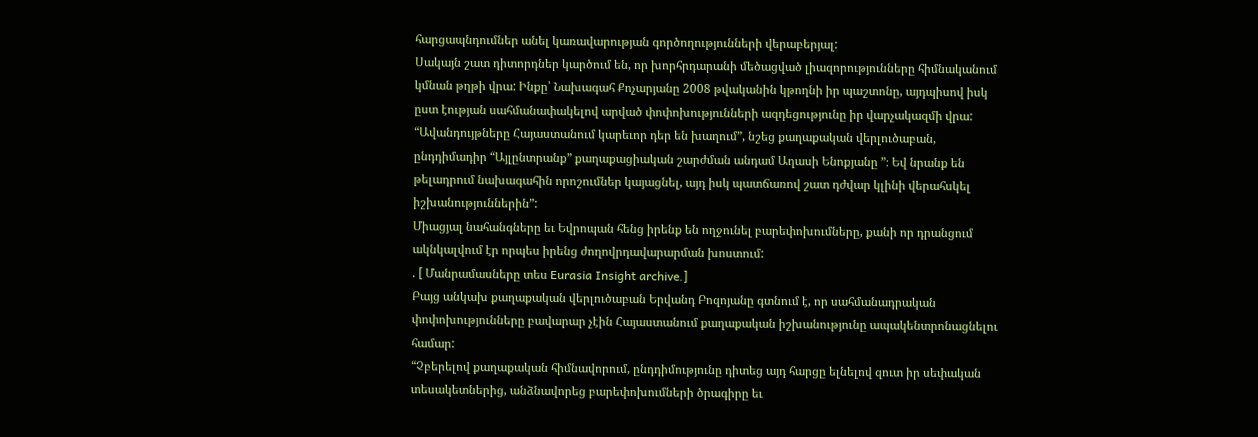հարցապնդումներ անել կառավարության գործողությունների վերաբերյալ:
Սակայն շատ դիտորդներ կարծում են, որ խորհրդարանի մեծացված լիազորությունները հիմնականում կմնան թղթի վրա: Ինքը՝ Նախագահ Քոչարյանը 2008 թվականին կթողնի իր պաշտոնը, այդպիսով իսկ ըստ էության սահմանափակելով արված փոփոխությունների ազդեցությունը իր վարչակազմի վրա:
“Ավանդույթները Հայաստանում կարեւոր դեր են խաղում”, նշեց քաղաքական վերլուծաբան, ընդդիմադիր “Այլընտրանք” քաղաքացիական շարժման անդամ Աղասի Ենոքյանը ”։ Եվ նրանք են թելադրում նախագահին որոշումներ կայացնել, այդ իսկ պատճառով շատ դժվար կլինի վերահսկել իշխանություններին”:
Միացյալ նահանգները եւ Եվրոպան հենց իրենք են ողջունել բարեփոխումները, քանի որ դրանցում ակնկալվում էր որպես իրենց ժողովրդավարարման խոստում:
. [ Մանրամասները տես Eurasia Insight archive.]
Բայց անկախ քաղաքական վերլուծաբան Երվանդ Բոզոյանը գտնում է, որ սահմանադրական փոփոխությունները բավարար չէին Հայաստանում քաղաքական իշխանությունը ապակենտրոնացնելու համար:
“Չբերելով քաղաքական հիմնավորում, ընդդիմությունը դիտեց այդ հարցը ելնելով զուտ իր սեփական տեսակետներից, անձնավորեց բարեփոխումների ծրագիրը եւ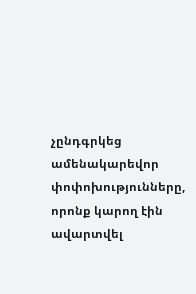չընդգրկեց ամենակարեվոր փոփոխությունները, որոնք կարող էին ավարտվել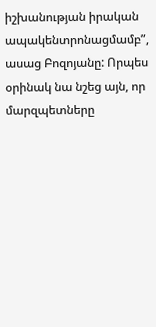իշխանության իրական ապակենտրոնացմամբ”, ասաց Բոզոյանը: Որպես օրինակ նա նշեց այն, որ մարզպետները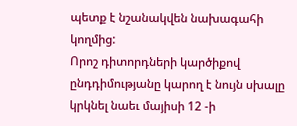պետք է նշանակվեն նախագահի կողմից:
Որոշ դիտորդների կարծիքով ընդդիմությանը կարող է նույն սխալը կրկնել նաեւ մայիսի 12 -ի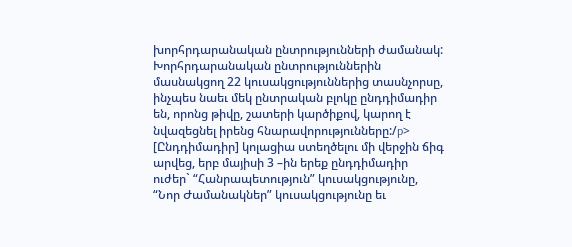խորհրդարանական ընտրությունների ժամանակ: Խորհրդարանական ընտրություններին մասնակցող 22 կուսակցություններից տասնչորսը, ինչպես նաեւ մեկ ընտրական բլոկը ընդդիմադիր են, որոնց թիվը, շատերի կարծիքով, կարող է նվազեցնել իրենց հնարավորությունները:/p>
[Ընդդիմադիր] կոլացիա ստեղծելու մի վերջին ճիգ արվեց, երբ մայիսի 3 –ին երեք ընդդիմադիր ուժեր` “Հանրապետություն” կուսակցությունը, “Նոր Ժամանակներ” կուսակցությունը եւ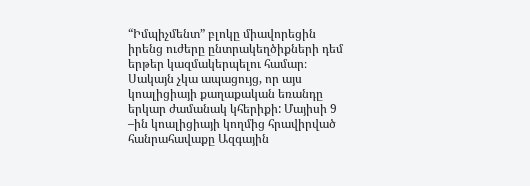“Իմպիչմենտ” բլոկը միավորեցին իրենց ուժերը ընտրակեղծիքների դեմ երթեր կազմակերպելու համար։ Սակայն չկա ապացույց, որ այս կոալիցիայի քաղաքական եռանդը երկար ժամանակ կհերիքի: Մայիսի 9 –ին կոալիցիայի կողմից հրավիրված հանրահավաքը Ազգային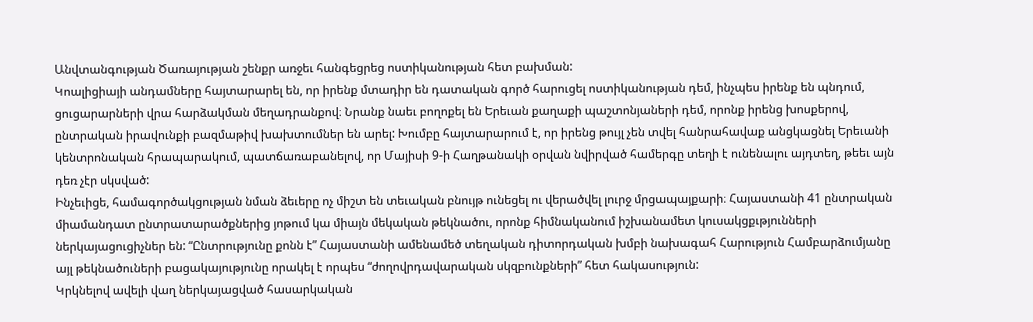Անվտանգության Ծառայության շենքր առջեւ հանգեցրեց ոստիկանության հետ բախման:
Կոալիցիայի անդամները հայտարարել են, որ իրենք մտադիր են դատական գործ հարուցել ոստիկանության դեմ, ինչպես իրենք են պնդում, ցուցարարների վրա հարձակման մեղադրանքով։ Նրանք նաեւ բողոքել են Երեւան քաղաքի պաշտոնյաների դեմ, որոնք իրենց խոսքերով, ընտրական իրավունքի բազմաթիվ խախտումներ են արել: Խումբը հայտարարում է, որ իրենց թույլ չեն տվել հանրահավաք անցկացնել Երեւանի կենտրոնական հրապարակում, պատճառաբանելով, որ Մայիսի 9-ի Հաղթանակի օրվան նվիրված համերգը տեղի է ունենալու այդտեղ, թեեւ այն դեռ չէր սկսված:
Ինչեւիցե, համագործակցության նման ձեւերը ոչ միշտ են տեւական բնույթ ունեցել ու վերածվել լուրջ մրցապայքարի։ Հայաստանի 41 ընտրական միամանդատ ընտրատարածքներից յոթում կա միայն մեկական թեկնածու, որոնք հիմնականում իշխանամետ կուսակցքւթյունների ներկայացուցիչներ են: “Ընտրությունը քոնն է” Հայաստանի ամենամեծ տեղական դիտորդական խմբի նախագահ Հարություն Համբարձումյանը այլ թեկնածուների բացակայությունը որակել է որպես “ժողովրդավարական սկզբունքների” հետ հակասություն:
Կրկնելով ավելի վաղ ներկայացված հասարկական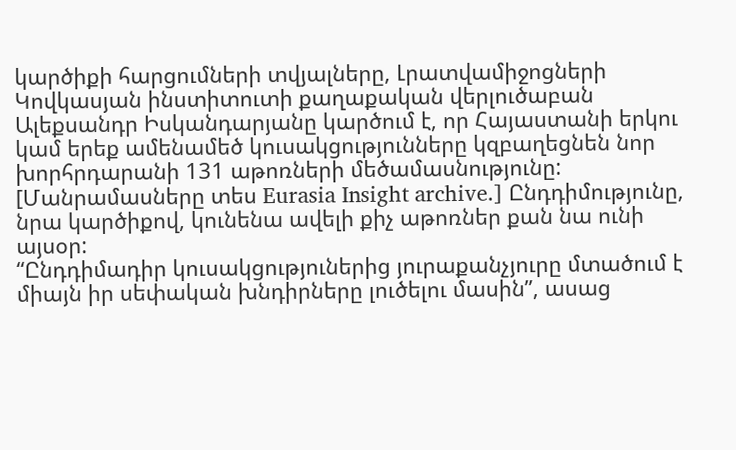կարծիքի հարցումների տվյալները, Լրատվամիջոցների Կովկասյան ինստիտուտի քաղաքական վերլուծաբան Ալեքսանդր Իսկանդարյանը կարծում է, որ Հայաստանի երկու կամ երեք ամենամեծ կուսակցությունները կզբաղեցնեն նոր խորհրդարանի 131 աթոռների մեծամասնությունը: [Մանրամասները տես Eurasia Insight archive.] Ընդդիմությունը, նրա կարծիքով, կունենա ավելի քիչ աթոռներ քան նա ունի այսօր:
“Ընդդիմադիր կուսակցություներից յուրաքանչյուրը մտածում է միայն իր սեփական խնդիրները լուծելու մասին”, ասաց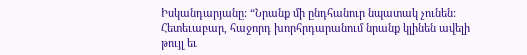Իսկանդարյանը: “Նրանք մի ընդհանուր նպատակ չունեն: Հետեւաբար, հաջորդ խորհրդարանում նրանք կլինեն ավելի թույլ եւ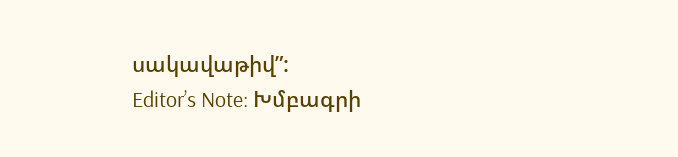սակավաթիվ”:
Editor’s Note: Խմբագրի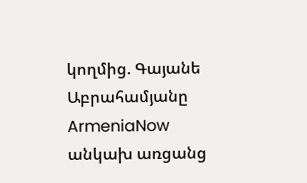կողմից. Գայանե Աբրահամյանը ArmeniaNow անկախ առցանց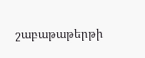շաբաթաթերթի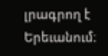լրագրող է Երեւանում։